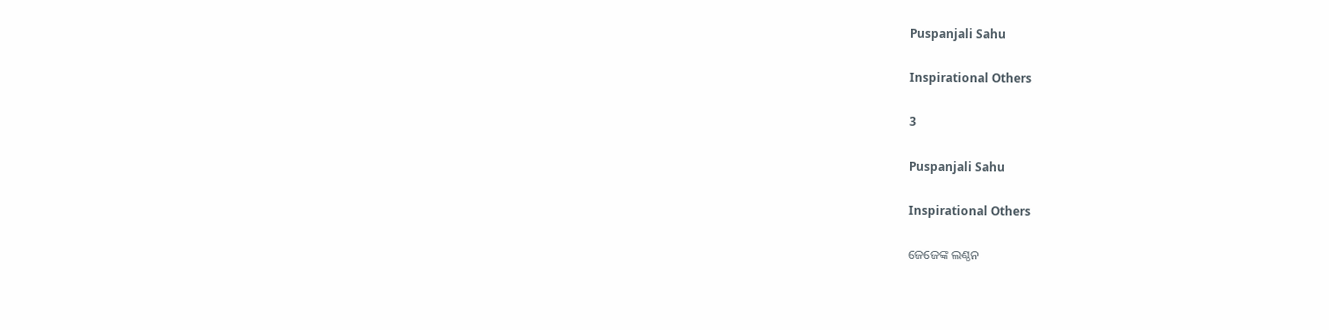Puspanjali Sahu

Inspirational Others

3

Puspanjali Sahu

Inspirational Others

ଜେଜେଙ୍କ ଲଣ୍ଠନ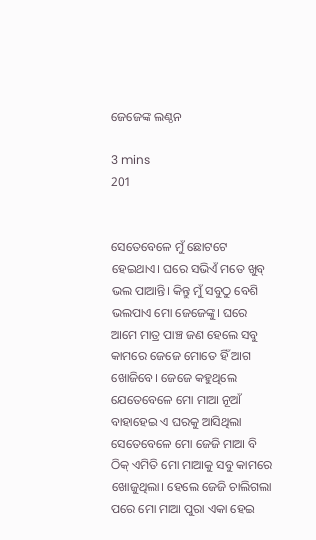ଜେଜେଙ୍କ ଲଣ୍ଠନ

3 mins
201


ସେତେବେଳେ ମୁଁ ଛୋଟଟେ ହେଇଥାଏ। ଘରେ ସଭିଏଁ ମତେ ଖୁବ୍ ଭଲ ପାଆନ୍ତି। କିନ୍ତୁ ମୁଁ ସବୁଠୁ ବେଶି ଭଲପାଏ ମୋ ଜେଜେଙ୍କୁ। ଘରେ ଆମେ ମାତ୍ର ପାଞ୍ଚ ଜଣ ହେଲେ ସବୁ କାମରେ ଜେଜେ ମୋତେ ହିଁ ଆଗ ଖୋଜିବେ। ଜେଜେ କହୁଥିଲେ ଯେତେବେଳେ ମୋ ମାଆ ନୂଆଁ ବାହାହେଇ ଏ ଘରକୁ ଆସିଥିଲା ସେତେବେଳେ ମୋ ଜେଜି ମାଆ ବି ଠିକ୍ ଏମିତି ମୋ ମାଆକୁ ସବୁ କାମରେ ଖୋଜୁଥିଲା। ହେଲେ ଜେଜି ଚାଲିଗଲା ପରେ ମୋ ମାଆ ପୁରା ଏକା ହେଇ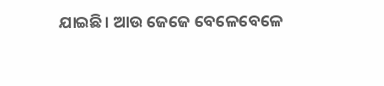ଯାଇଛି। ଆଉ ଜେଜେ ବେଳେବେଳେ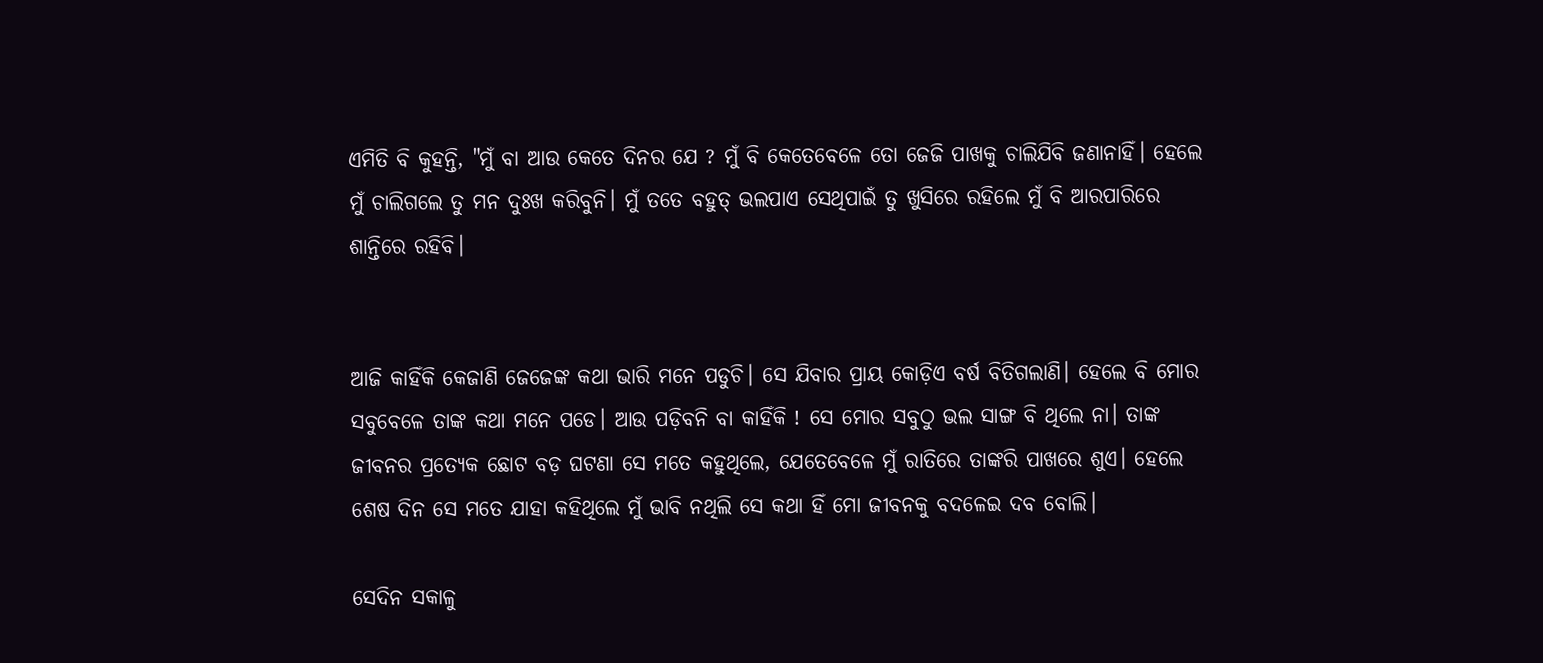ଏମିତି ବି କୁହନ୍ତି, "ମୁଁ ବା ଆଉ କେତେ ଦିନର ଯେ ? ମୁଁ ବି କେତେବେଳେ ତୋ ଜେଜି ପାଖକୁ ଚାଲିଯିବି ଜଣାନାହିଁ। ହେଲେ ମୁଁ ଚାଲିଗଲେ ତୁ ମନ ଦୁଃଖ କରିବୁନି। ମୁଁ ତତେ ବହୁତ୍ ଭଲପାଏ ସେଥିପାଇଁ ତୁ ଖୁସିରେ ରହିଲେ ମୁଁ ବି ଆରପାରିରେ ଶାନ୍ତିରେ ରହିବି।


ଆଜି କାହିଁକି କେଜାଣି ଜେଜେଙ୍କ କଥା ଭାରି ମନେ ପଡୁଚି। ସେ ଯିବାର ପ୍ରାୟ କୋଡ଼ିଏ ବର୍ଷ ବିତିଗଲାଣି। ହେଲେ ବି ମୋର ସବୁବେଳେ ତାଙ୍କ କଥା ମନେ ପଡେ। ଆଉ ପଡ଼ିବନି ବା କାହିଁକି ! ସେ ମୋର ସବୁଠୁ ଭଲ ସାଙ୍ଗ ବି ଥିଲେ ନା। ତାଙ୍କ ଜୀବନର ପ୍ରତ୍ୟେକ ଛୋଟ ବଡ଼ ଘଟଣା ସେ ମତେ କହୁଥିଲେ, ଯେତେବେଳେ ମୁଁ ରାତିରେ ତାଙ୍କରି ପାଖରେ ଶୁଏ। ହେଲେ ଶେଷ ଦିନ ସେ ମତେ ଯାହା କହିଥିଲେ ମୁଁ ଭାବି ନଥିଲି ସେ କଥା ହିଁ ମୋ ଜୀବନକୁ ବଦଳେଇ ଦବ ବୋଲି।

ସେଦିନ ସକାଳୁ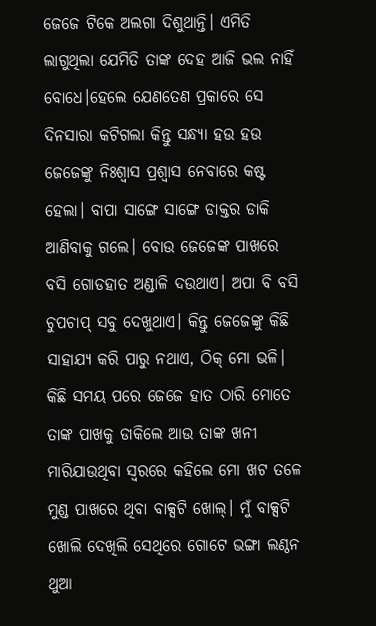ଜେଜେ ଟିକେ ଅଲଗା ଦିଶୁଥାନ୍ତି। ଏମିତି ଲାଗୁଥିଲା ଯେମିତି ତାଙ୍କ ଦେହ ଆଜି ଭଲ ନାହିଁ ବୋଧେ।ହେଲେ ଯେଣତେଣ ପ୍ରକାରେ ସେ ଦିନସାରା କଟିଗଲା କିନ୍ତୁ ସନ୍ଧ୍ୟା ହଉ ହଉ ଜେଜେଙ୍କୁ ନିଃଶ୍ୱାସ ପ୍ରଶ୍ୱାସ ନେବାରେ କଷ୍ଟ ହେଲା। ବାପା ସାଙ୍ଗେ ସାଙ୍ଗେ ଡାକ୍ତର ଡାକି ଆଣିବାକୁ ଗଲେ। ବୋଉ ଜେଜେଙ୍କ ପାଖରେ ବସି ଗୋଡହାତ ଅଣ୍ଡାଳି ଦଉଥାଏ। ଅପା ବି ବସି ଚୁପଚାପ୍ ସବୁ ଦେଖୁଥାଏ। କିନ୍ତୁ ଜେଜେଙ୍କୁ କିଛି ସାହାଯ୍ୟ କରି ପାରୁ ନଥାଏ, ଠିକ୍ ମୋ ଭଳି। କିଛି ସମୟ ପରେ ଜେଜେ ହାତ ଠାରି ମୋତେ ତାଙ୍କ ପାଖକୁ ଡାକିଲେ ଆଉ ତାଙ୍କ ଖନୀ ମାରିଯାଉଥିବା ସ୍ଵରରେ କହିଲେ ମୋ ଖଟ ତଳେ ମୁଣ୍ଡ ପାଖରେ ଥିବା ବାକ୍ସଟି ଖୋଲ୍। ମୁଁ ବାକ୍ସଟି ଖୋଲି ଦେଖିଲି ସେଥିରେ ଗୋଟେ ଭଙ୍ଗା ଲଣ୍ଠନ ଥୁଆ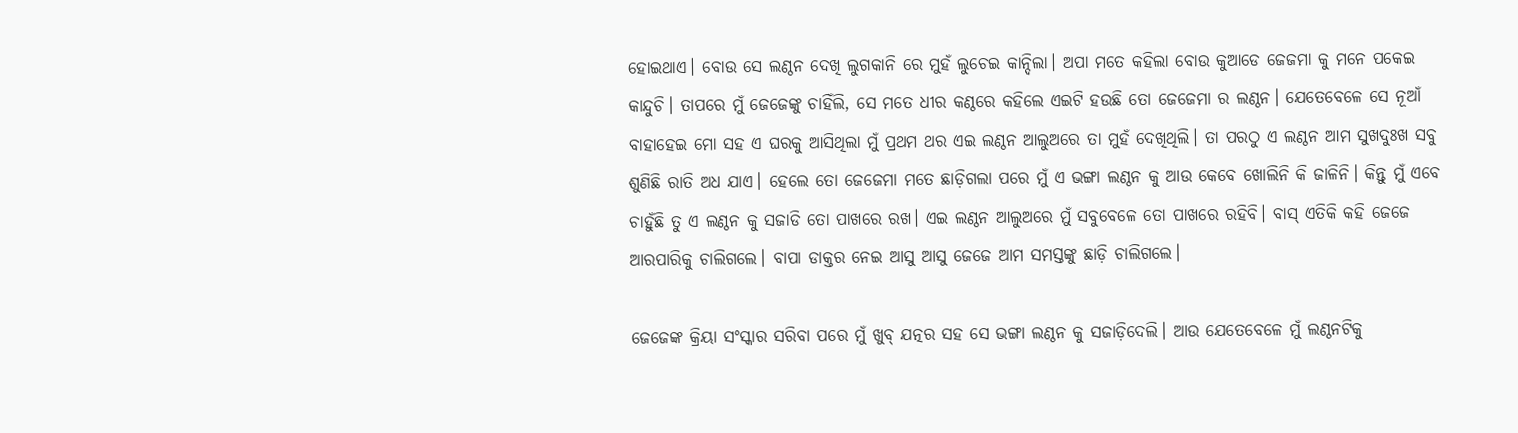ହୋଇଥାଏ। ବୋଉ ସେ ଲଣ୍ଠନ ଦେଖି ଲୁଗକାନି ରେ ମୁହଁ ଲୁଚେଇ କାନ୍ଦିଲା। ଅପା ମତେ କହିଲା ବୋଉ କୁଆଡେ ଜେଜମା କୁ ମନେ ପକେଇ କାନ୍ଦୁଚି। ତାପରେ ମୁଁ ଜେଜେଙ୍କୁ ଚାହିଁଲି, ସେ ମତେ ଧୀର କଣ୍ଠରେ କହିଲେ ଏଇଟି ହଉଛି ତୋ ଜେଜେମା ର ଲଣ୍ଠନ। ଯେତେବେଳେ ସେ ନୂଆଁ ବାହାହେଇ ମୋ ସହ ଏ ଘରକୁ ଆସିଥିଲା ମୁଁ ପ୍ରଥମ ଥର ଏଇ ଲଣ୍ଠନ ଆଲୁଅରେ ତା ମୁହଁ ଦେଖିଥିଲି। ତା ପରଠୁ ଏ ଲଣ୍ଠନ ଆମ ସୁଖଦୁଃଖ ସବୁ ଶୁଣିଛି ରାତି ଅଧ ଯାଏ। ହେଲେ ତୋ ଜେଜେମା ମତେ ଛାଡ଼ିଗଲା ପରେ ମୁଁ ଏ ଭଙ୍ଗା ଲଣ୍ଠନ କୁ ଆଉ କେବେ ଖୋଲିନି କି ଜାଳିନି। କିନ୍ତୁ ମୁଁ ଏବେ ଚାହୁଁଛି ତୁ ଏ ଲଣ୍ଠନ କୁ ସଜାଡି ତୋ ପାଖରେ ରଖ। ଏଇ ଲଣ୍ଠନ ଆଲୁଅରେ ମୁଁ ସବୁବେଳେ ତୋ ପାଖରେ ରହିବି। ବାସ୍ ଏତିକି କହି ଜେଜେ ଆରପାରିକୁ ଚାଲିଗଲେ। ବାପା ଡାକ୍ତର ନେଇ ଆସୁ ଆସୁ ଜେଜେ ଆମ ସମସ୍ତଙ୍କୁ ଛାଡ଼ି ଚାଲିଗଲେ।

ଜେଜେଙ୍କ କ୍ରିୟା ସଂସ୍କାର ସରିବା ପରେ ମୁଁ ଖୁବ୍ ଯତ୍ନର ସହ ସେ ଭଙ୍ଗା ଲଣ୍ଠନ କୁ ସଜାଡ଼ିଦେଲି। ଆଉ ଯେତେବେଳେ ମୁଁ ଲଣ୍ଠନଟିକୁ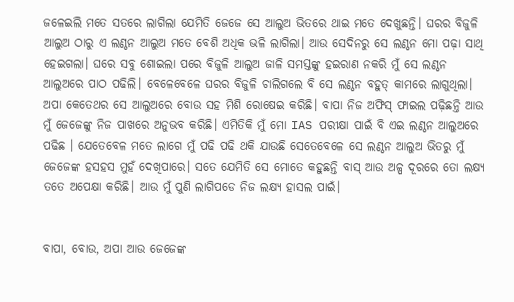ଜଳେଇଲି ମତେ ସତରେ ଲାଗିଲା ଯେମିତି ଜେଜେ ସେ ଆଲୁଅ ଭିତରେ ଥାଇ ମତେ ଦେଖୁଛନ୍ତି। ଘରର ବିଜୁଳି ଆଲୁଅ ଠାରୁ ଏ ଲଣ୍ଠନ ଆଲୁଅ ମତେ ବେଶି ଅଧିକ ଭଳି ଲାଗିଲା। ଆଉ ସେଦିନରୁ ସେ ଲଣ୍ଠନ ମୋ ପଢ଼ା ସାଥି ହେଇଗଲା। ଘରେ ସବୁ ଶୋଇଲା ପରେ ବିଜୁଳି ଆଲୁଅ ଜାଳି ସମସ୍ତଙ୍କୁ ହଇରାଣ ନକରି ମୁଁ ସେ ଲଣ୍ଠନ ଆଲୁଅରେ ପାଠ ପଢିଲି। ବେଳେବେଳେ ଘରର ବିଜୁଳି ଚାଲିଗଲେ ବି ସେ ଲଣ୍ଠନ ବହୁତ୍ କାମରେ ଲାଗୁଥିଲା। ଅପା କେତେଥର ସେ ଆଲୁଅରେ ବୋଉ ସହ ମିଶି ରୋଷେଇ କରିଛି। ବାପା ନିଜ ଅଫିସ୍ ଫାଇଲ ପଢ଼ିଛନ୍ତି ଆଉ ମୁଁ ଜେଜେଙ୍କୁ ନିଜ ପାଖରେ ଅନୁଭବ କରିଛି। ଏମିତିକି ମୁଁ ମୋ IAS ପରୀକ୍ଷା ପାଇଁ ବି ଏଇ ଲଣ୍ଠନ ଆଲୁଅରେ ପଢିଛ । ଯେତେବେଳ ମତେ ଲାଗେ ମୁଁ ପଢି ପଢି ଥକି ଯାଉଛି ସେତେବେଳେ ସେ ଲଣ୍ଠନ ଆଲୁଅ ଭିତରୁ ମୁଁ ଜେଜେଙ୍କ ହସହସ ମୁହଁ ଦେଖିପାରେ। ସତେ ଯେମିତି ସେ ମୋତେ କହୁଛନ୍ତି ବାସ୍ ଆଉ ଅଳ୍ପ ଦୂରରେ ତୋ ଲକ୍ଷ୍ୟ ତତେ ଅପେକ୍ଷା କରିଛି। ଆଉ ମୁଁ ପୁଣି ଲାଗିପଡେ ନିଜ ଲକ୍ଷ୍ୟ ହାସଲ ପାଇଁ।


ବାପା, ବୋଉ, ଅପା ଆଉ ଜେଜେଙ୍କ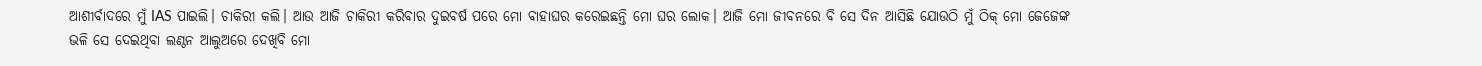ଆଶୀର୍ବାଦରେ ମୁଁ IAS ପାଇଲି। ଚାକିରୀ କଲି। ଆଉ ଆଜି ଚାକିରୀ କରିବାର ଦୁଇବର୍ଷ ପରେ ମୋ ବାହାଘର କରେଇଛନ୍ତି ମୋ ଘର ଲୋକ। ଆଜି ମୋ ଜୀବନରେ ବି ସେ ଦିନ ଆସିଛି ଯୋଉଠି ମୁଁ ଠିକ୍ ମୋ ଜେଜେଙ୍କ ଭଳି ସେ ଦେଇଥିବା ଲଣ୍ଠନ ଆଲୁଅରେ ଦେଖିବି ମୋ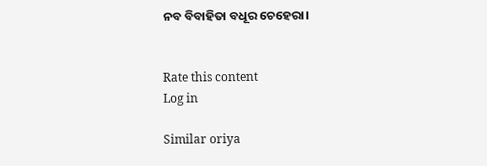ନବ ବିବାହିତା ବଧୂର ଚେହେରା।


Rate this content
Log in

Similar oriya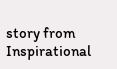story from Inspirational